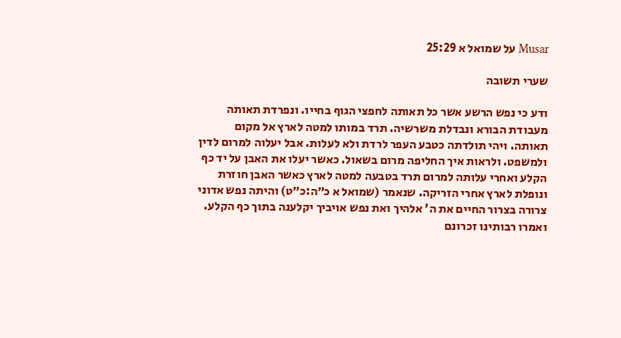Musar על שמואל א 25:29

שערי תשובה

ודע כי נפש הרשע אשר כל תאותה לחפצי הגוף בחייו. ונפרדת תאותה מעבודת הבורא ונבדלת משרשיה. תרד במותו למטה לארץ אל מקום תאותה. ויהי תולדתה כטבע העפר לרדת ולא לעלות. אבל יעלוה למרום לדין ולמשפט. ולראות איך החליפה מרום בשאול. כאשר יעלו את האבן על יד כף הקלע ואחרי עלותה למרום תרד בטבעה למטה לארץ כאשר האבן חוזרת ונופלת לארץ אחרי הזריקה. שנאמר (שמואל א כ״ה:כ״ט) והיתה נפש אדוני צרורה בצרור החיים את ה' אלהיך ואת נפש אויביך יקלענה בתוך כף הקלע. ואמרו רבותינו זכרונם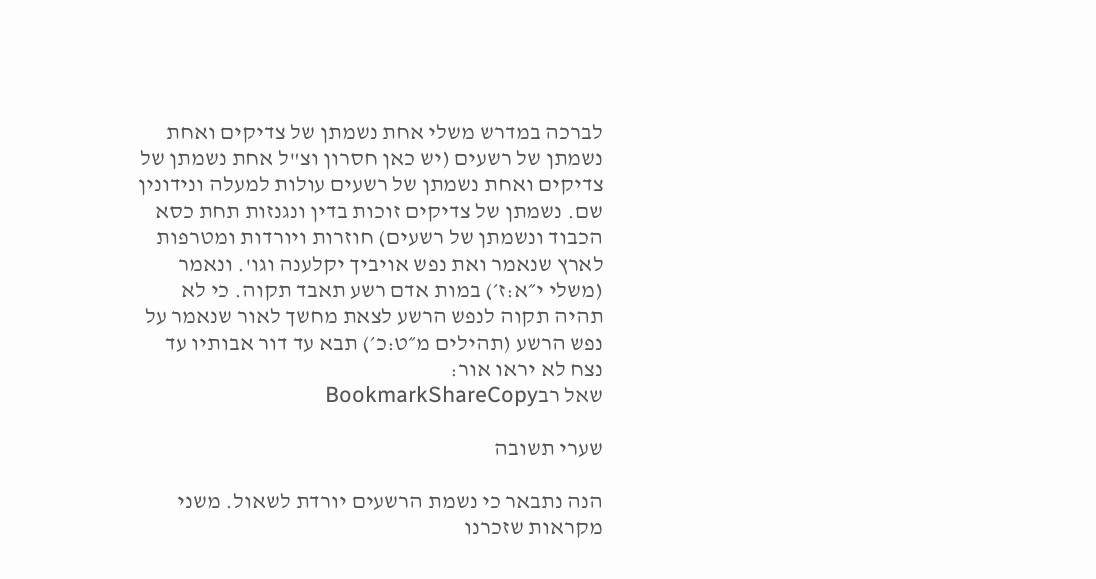לברכה במדרש משלי אחת נשמתן של צדיקים ואחת נשמתן של רשעים (יש כאן חסרון וצ"ל אחת נשמתן של צדיקים ואחת נשמתן של רשעים עולות למעלה ונידונין שם. נשמתן של צדיקים זוכות בדין ונגנזות תחת כסא הכבוד ונשמתן של רשעים) חוזרות ויורדות ומטרפות לארץ שנאמר ואת נפש אויביך יקלענה וגו'. ונאמר (משלי י״א:ז׳) במות אדם רשע תאבד תקוה. כי לא תהיה תקוה לנפש הרשע לצאת מחשך לאור שנאמר על נפש הרשע (תהילים מ״ט:כ׳) תבא עד דור אבותיו עד נצח לא יראו אור:
שאל רבBookmarkShareCopy

שערי תשובה

הנה נתבאר כי נשמת הרשעים יורדת לשאול. משני מקראות שזכרנו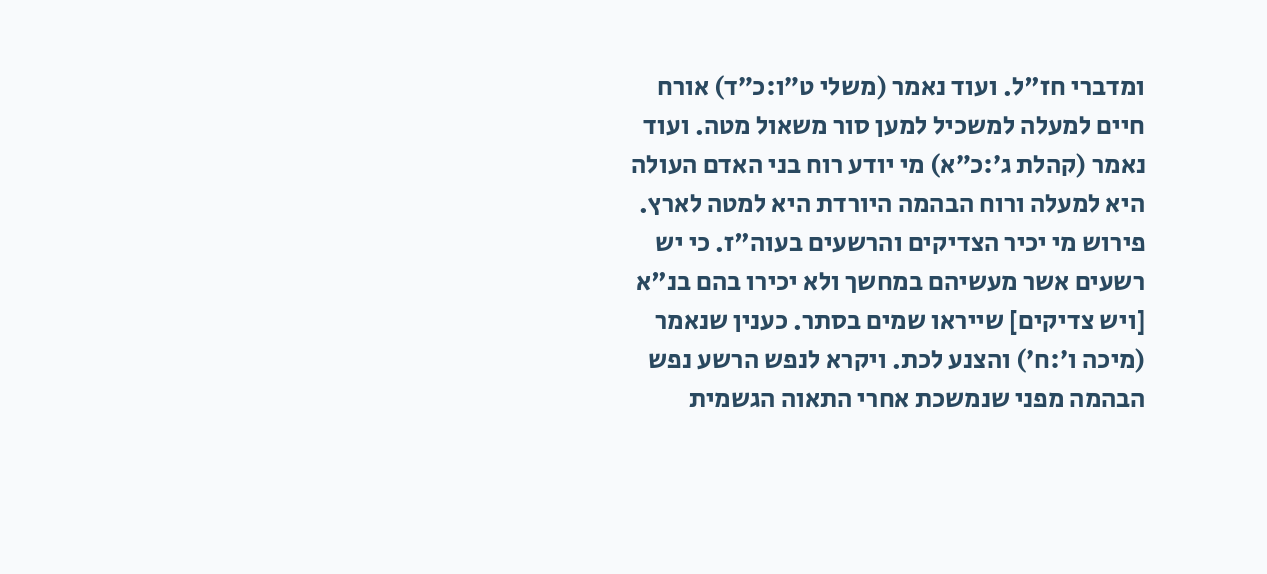ומדברי חז"ל. ועוד נאמר (משלי ט״ו:כ״ד) אורח חיים למעלה למשכיל למען סור משאול מטה. ועוד נאמר (קהלת ג׳:כ״א) מי יודע רוח בני האדם העולה היא למעלה ורוח הבהמה היורדת היא למטה לארץ. פירוש מי יכיר הצדיקים והרשעים בעוה"ז. כי יש רשעים אשר מעשיהם במחשך ולא יכירו בהם בנ"א [ויש צדיקים] שייראו שמים בסתר. כענין שנאמר (מיכה ו׳:ח׳) והצנע לכת. ויקרא לנפש הרשע נפש הבהמה מפני שנמשכת אחרי התאוה הגשמית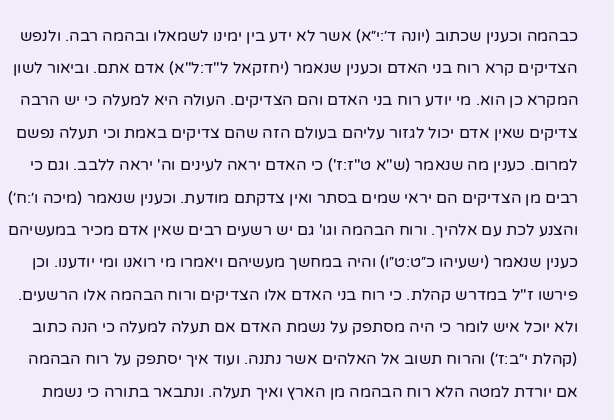כבהמה וכענין שכתוב (יונה ד׳:י״א) אשר לא ידע בין ימינו לשמאלו ובהמה רבה. ולנפש הצדיקים קרא רוח בני האדם וכענין שנאמר (יחזקאל ל"ד:ל"א) אדם אתם. וביאור לשון המקרא כן הוא. מי יודע רוח בני האדם והם הצדיקים. העולה היא למעלה כי יש הרבה צדיקים שאין אדם יכול לגזור עליהם בעולם הזה שהם צדיקים באמת וכי תעלה נפשם למרום. כענין מה שנאמר (ש"א ט"ז:ז') כי האדם יראה לעינים וה' יראה ללבב. וגם כי רבים מן הצדיקים הם יראי שמים בסתר ואין צדקתם מודעת. וכענין שנאמר (מיכה ו׳:ח׳) והצנע לכת עם אלהיך. ורוח הבהמה וגו' גם יש רשעים רבים שאין אדם מכיר במעשיהם כענין שנאמר (ישעיהו כ״ט:ט״ו) והיה במחשך מעשיהם ויאמרו מי רואנו ומי יודענו. וכן פירשו ז"ל במדרש קהלת. כי רוח בני האדם אלו הצדיקים ורוח הבהמה אלו הרשעים.
ולא יוכל איש לומר כי היה מסתפק על נשמת האדם אם תעלה למעלה כי הנה כתוב (קהלת י״ב:ז׳) והרוח תשוב אל האלהים אשר נתנה. ועוד איך יסתפק על רוח הבהמה אם יורדת למטה הלא רוח הבהמה מן הארץ ואיך תעלה. ונתבאר בתורה כי נשמת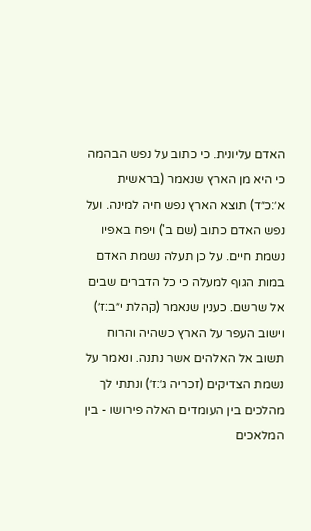האדם עליונית. כי כתוב על נפש הבהמה כי היא מן הארץ שנאמר (בראשית א׳:כ״ד) תוצא הארץ נפש חיה למינה. ועל נפש האדם כתוב (שם ב') ויפח באפיו נשמת חיים. על כן תעלה נשמת האדם במות הגוף למעלה כי כל הדברים שבים אל שרשם. כענין שנאמר (קהלת י״ב:ז׳) וישוב העפר על הארץ כשהיה והרוח תשוב אל האלהים אשר נתנה. ונאמר על נשמת הצדיקים (זכריה ג׳:ז׳) ונתתי לך מהלכים בין העומדים האלה פירושו - בין המלאכים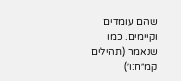שהם עומדים וקיימים. כמו שנאמר (תהילים קמ״ח:ו׳)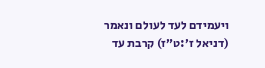ויעמידם לעד לעולם ונאמר (דניאל ז׳:ט״ז) קרבת עד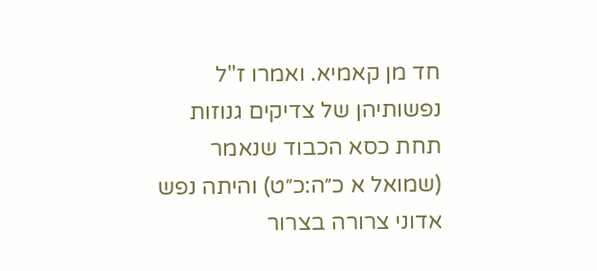חד מן קאמיא. ואמרו ז"ל נפשותיהן של צדיקים גנוזות תחת כסא הכבוד שנאמר (שמואל א כ״ה:כ״ט) והיתה נפש אדוני צרורה בצרור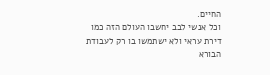החיים.
וכל אנשי לבב יחשבו העולם הזה כמו דירת עראי ולא ישתמשו בו רק לעבודת הבורא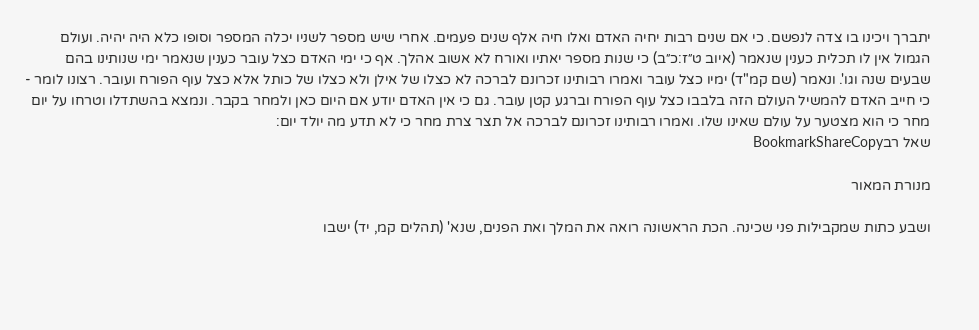יתברך ויכינו בו צדה לנפשם. כי אם שנים רבות יחיה האדם ואלו חיה אלף שנים פעמים. אחרי שיש מספר לשניו יכלה המספר וסופו כלא היה יהיה. ועולם הגמול אין לו תכלית כענין שנאמר (איוב ט״ז:כ״ב) כי שנות מספר יאתיו ואורח לא אשוב אהלך. אף כי ימי האדם כצל עובר כענין שנאמר ימי שנותינו בהם שבעים שנה וגו'. ונאמר (שם קמ"ד) ימיו כצל עובר ואמרו רבותינו זכרונם לברכה לא כצלו של אילן ולא כצלו של כותל אלא כצל עוף הפורח ועובר. רצונו לומר - כי חייב האדם להמשיל העולם הזה בלבבו כצל עוף הפורח וברגע קטן עובר. גם כי אין האדם יודע אם היום כאן ולמחר בקבר. ונמצא בהשתדלו וטרחו על יום מחר כי הוא מצטער על עולם שאינו שלו. ואמרו רבותינו זכרונם לברכה אל תצר צרת מחר כי לא תדע מה יולד יום:
שאל רבBookmarkShareCopy

מנורת המאור

ושבע כתות שמקבילות פני שכינה. הכת הראשונה רואה את המלך ואת הפנים, שנא' (תהלים קמ, יד) ישבו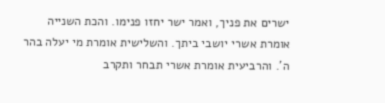ישרים את פניך, ואמר ישר יחזו פנימו. והכת השנייה אומרת אשרי יושבי ביתך. והשלישית אומרת מי יעלה בהר ה'. והרביעית אומרת אשרי תבחר ותקרב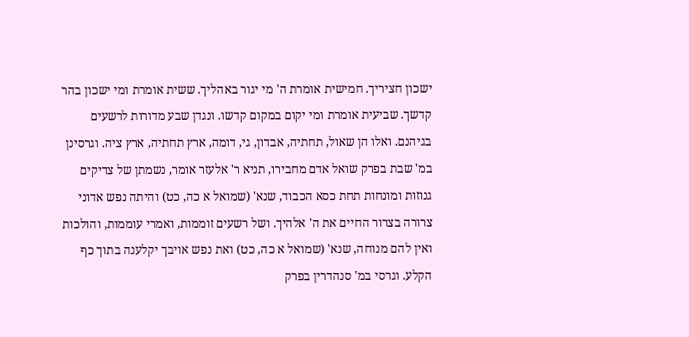ישכון חציריך. חמישית אומרת ה' מי יגור באהליך. ששית אומרת ומי ישכון בהר קדשך. שביעית אומרת ומי יקום במקום קדשו. ונגדן שבע מדורות לרשעים בגיהנם. ואלו הן שאול, תחתיה, אבדון, גי, דומה, ארץ תחתיה, ארץ ציה. וגרסינן במ' שבת בפרק שואל אדם מחבירו, תניא ר' אלעזר אומר, נשמתן של צדיקים גנוזות ומונחות תחת כסא הכבוד, שנא' (שמואל א כה, כט) והיתה נפש אדוני צרורה בצרור החיים את ה' אלהיך. ושל רשעים זוממות, ואמרי עוממות, והולכות ואין להם מנוחה, שנא' (שמואל א כה, כט) ואת נפש אויבך יקלענה בתוך כף הקלע. וגרסי במ' סנהדרין בפרק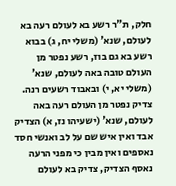חלק, ת"ר רשע בא לעולם רעה בא לעולם, שנא' (משלי יח, ג) בבוא רשע בא גם בוז, רשע נפטר מן העולם טובה באה לעולם, שנא' (משלי יא, י) ובאבוד רשעים רנה. צדיק נפטר מן העולם רעה באה לעולם, שנא' (ישעיהו נז, א) הצדיק אבד ואין איש שם על לב ואנשי חסד נאספים ואין מבין כי מפני הרעה נאסף הצדיק, צדיק בא לעולם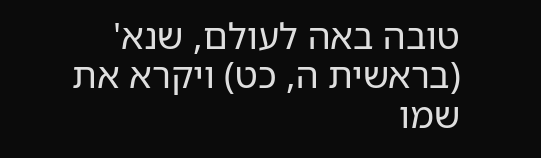טובה באה לעולם, שנא' (בראשית ה, כט) ויקרא את שמו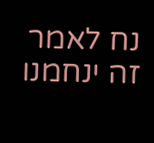נח לאמר זה ינחמנו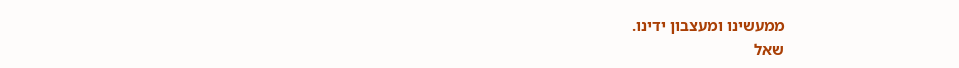ממעשינו ומעצבון ידינו.
שאל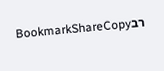רבBookmarkShareCopy